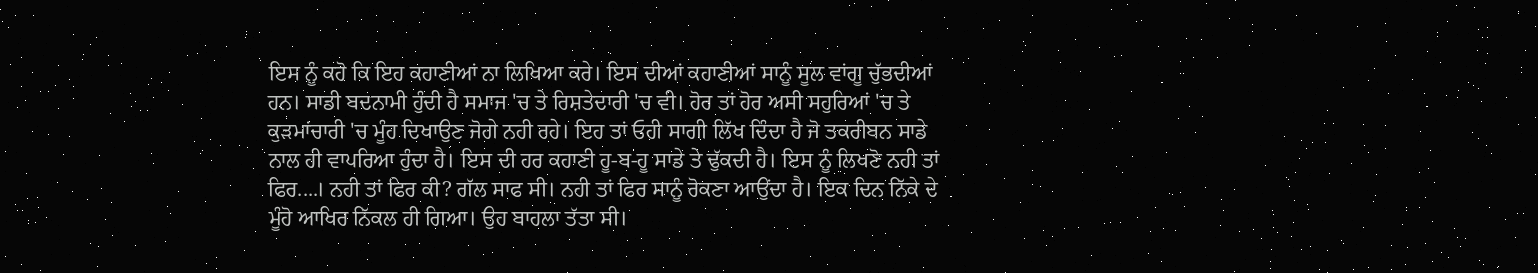ਇਸ ਨੂੰ ਕਹੋ ਕਿ ਇਹ ਕਹਾਣੀਆਂ ਨਾ ਲਿਖਿਆ ਕਰੇ। ਇਸ ਦੀਆਂ ਕਹਾਣੀਆਂ ਸਾਨੂੰ ਸੂਲ ਵਾਂਗੂ ਚੁੱਭਦੀਆਂ ਹਨ। ਸਾਡੀ ਬਦਨਾਮੀ ਹੁੰਦੀ ਹੈ ਸਮਾਜ 'ਚ ਤੇ ਰਿਸ਼ਤੇਦਾਰੀ 'ਚ ਵੀ। ਹੋਰ ਤਾਂ ਹੋਰ ਅਸੀ ਸਹੁਰਿਆਂ 'ਚ ਤੇ ਕੁੜਮਾਂਚਾਰੀ 'ਚ ਮੂੰਹ ਦਿਖਾਉਣ ਜੋਗੇ ਨਹੀ ਰਹੇ। ਇਹ ਤਾਂ ਓਹੀ ਸਾਗੀ ਲਿੱਖ ਦਿੰਦਾ ਹੈ ਜੋ ਤਕਰੀਬਨ ਸਾਡੇ ਨਾਲ ਹੀ ਵਾਪਰਿਆ ਹੁੰਦਾ ਹੈ। ਇਸ ਦੀ ਹਰ ਕਹਾਣੀ ਹੂ-ਬ-ਹੂ ਸਾਡੇ ਤੇ ਢੁੱਕਦੀ ਹੈ। ਇਸ ਨੂੰ ਲਿਖਣੋ ਨਹੀ ਤਾਂ ਫਿਰ....। ਨਹੀ ਤਾਂ ਫਿਰ ਕੀ? ਗੱਲ ਸਾਫ ਸੀ। ਨਹੀ ਤਾਂ ਫਿਰ ਸਾਨੂੰ ਰੋਕਣਾ ਆਉਂਦਾ ਹੈ। ਇਕ ਦਿਨ ਨਿੱਕੇ ਦੇ ਮੂੰਹੋ ਆਖਿਰ ਨਿੱਕਲ ਹੀ ਗਿਆ। ਉਹ ਬਾਹਲਾ ਤੱਤਾ ਸੀ।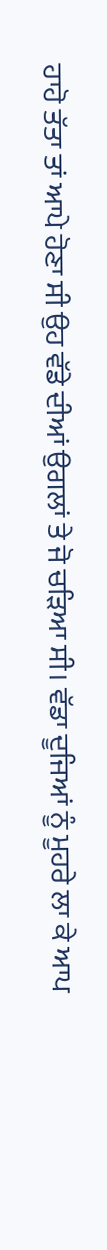ਹਾਹੋ ਤੱਤਾ ਤਾਂ ਆਪੇ ਹੋਣਾ ਸੀ ਉਹ ਵੱਡੇ ਦੀਆਂ ਉਗਲਾਂ ਤੇ ਜੋ ਚੜਿਆ ਸੀ। ਵੱਡਾ ਦੂਜਿਆਂ ਨੂੰ ਮੂਹਰੇ ਲਾ ਕੇ ਆਪ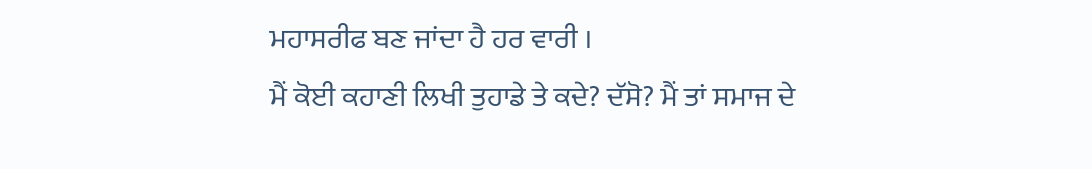ਮਹਾਸਰੀਫ ਬਣ ਜਾਂਦਾ ਹੈ ਹਰ ਵਾਰੀ ।
ਮੈਂ ਕੋਈ ਕਹਾਣੀ ਲਿਖੀ ਤੁਹਾਡੇ ਤੇ ਕਦੇ? ਦੱਸੋ? ਮੈਂ ਤਾਂ ਸਮਾਜ ਦੇ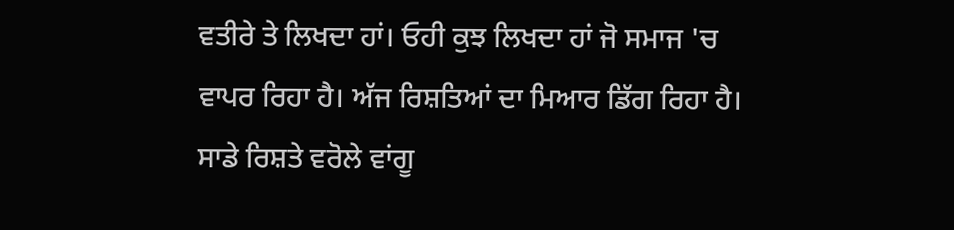ਵਤੀਰੇ ਤੇ ਲਿਖਦਾ ਹਾਂ। ਓਹੀ ਕੁਝ ਲਿਖਦਾ ਹਾਂ ਜੋ ਸਮਾਜ 'ਚ ਵਾਪਰ ਰਿਹਾ ਹੈ। ਅੱਜ ਰਿਸ਼ਤਿਆਂ ਦਾ ਮਿਆਰ ਡਿੱਗ ਰਿਹਾ ਹੈ। ਸਾਡੇ ਰਿਸ਼ਤੇ ਵਰੋਲੇ ਵਾਂਗੂ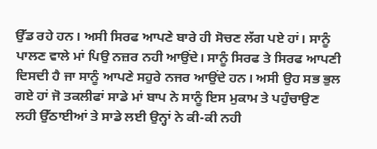ਉੱਡ ਰਹੇ ਹਨ। ਅਸੀ ਸਿਰਫ ਆਪਣੇ ਬਾਰੇ ਹੀ ਸੋਚਣ ਲੱਗ ਪਏ ਹਾਂ। ਸਾਨੂੰ ਪਾਲਣ ਵਾਲੇ ਮਾਂ ਪਿਉ ਨਜ਼ਰ ਨਹੀ ਆਉਂਦੇ। ਸਾਨੂੰ ਸਿਰਫ ਤੇ ਸਿਰਫ ਆਪਣੀ ਦਿਸਦੀ ਹੈ ਜਾ ਸਾਨੂੰ ਆਪਣੇ ਸਹੁਰੇ ਨਜਰ ਆਉਂਦੇ ਹਨ। ਅਸੀ ਉਹ ਸਭ ਭੁਲ ਗਏ ਹਾਂ ਜੋ ਤਕਲੀਫਾਂ ਸਾਡੇ ਮਾਂ ਬਾਪ ਨੇ ਸਾਨੂੰ ਇਸ ਮੁਕਾਮ ਤੇ ਪਹੁੰਚਾਉਣ ਲਹੀ ਉੱਠਾਈਆਂ ਤੇ ਸਾਡੇ ਲਈ ਉਨ੍ਹਾਂ ਨੇ ਕੀ-ਕੀ ਨਹੀ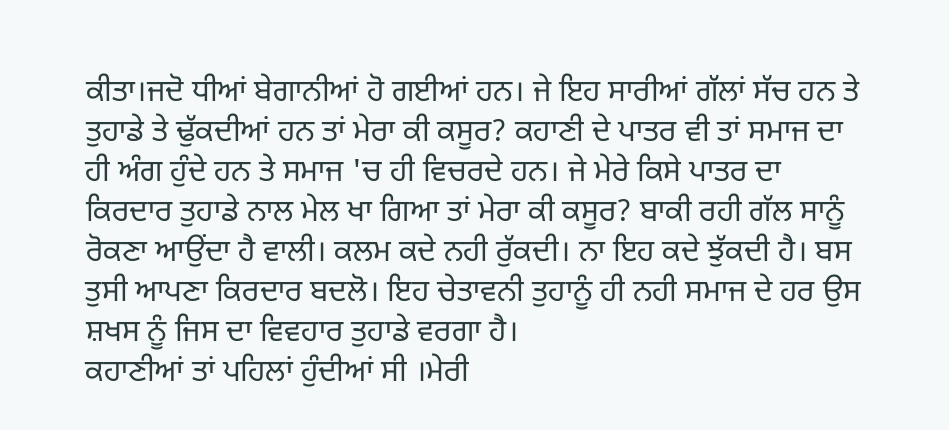ਕੀਤਾ।ਜਦੋ ਧੀਆਂ ਬੇਗਾਨੀਆਂ ਹੋ ਗਈਆਂ ਹਨ। ਜੇ ਇਹ ਸਾਰੀਆਂ ਗੱਲਾਂ ਸੱਚ ਹਨ ਤੇ ਤੁਹਾਡੇ ਤੇ ਢੁੱਕਦੀਆਂ ਹਨ ਤਾਂ ਮੇਰਾ ਕੀ ਕਸੂਰ? ਕਹਾਣੀ ਦੇ ਪਾਤਰ ਵੀ ਤਾਂ ਸਮਾਜ ਦਾ ਹੀ ਅੰਗ ਹੁੰਦੇ ਹਨ ਤੇ ਸਮਾਜ 'ਚ ਹੀ ਵਿਚਰਦੇ ਹਨ। ਜੇ ਮੇਰੇ ਕਿਸੇ ਪਾਤਰ ਦਾ ਕਿਰਦਾਰ ਤੁਹਾਡੇ ਨਾਲ ਮੇਲ ਖਾ ਗਿਆ ਤਾਂ ਮੇਰਾ ਕੀ ਕਸੂਰ? ਬਾਕੀ ਰਹੀ ਗੱਲ ਸਾਨੂੰ ਰੋਕਣਾ ਆਉਂਦਾ ਹੈ ਵਾਲੀ। ਕਲਮ ਕਦੇ ਨਹੀ ਰੁੱਕਦੀ। ਨਾ ਇਹ ਕਦੇ ਝੁੱਕਦੀ ਹੈ। ਬਸ ਤੁਸੀ ਆਪਣਾ ਕਿਰਦਾਰ ਬਦਲੋ। ਇਹ ਚੇਤਾਵਨੀ ਤੁਹਾਨੂੰ ਹੀ ਨਹੀ ਸਮਾਜ ਦੇ ਹਰ ਉਸ ਸ਼ਖਸ ਨੂੰ ਜਿਸ ਦਾ ਵਿਵਹਾਰ ਤੁਹਾਡੇ ਵਰਗਾ ਹੈ।
ਕਹਾਣੀਆਂ ਤਾਂ ਪਹਿਲਾਂ ਹੁੰਦੀਆਂ ਸੀ ।ਮੇਰੀ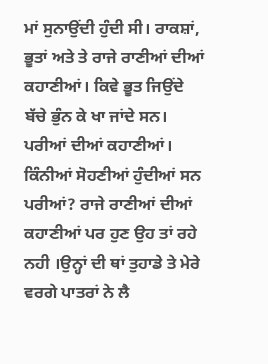ਮਾਂ ਸੁਨਾਉਂਦੀ ਹੁੰਦੀ ਸੀ। ਰਾਕਸ਼ਾਂ, ਭੂਤਾਂ ਅਤੇ ਤੇ ਰਾਜੇ ਰਾਣੀਆਂ ਦੀਆਂ ਕਹਾਣੀਆਂ। ਕਿਵੇ ਭੂਤ ਜਿਉਂਦੇ ਬੱਚੇ ਭੁੰਨ ਕੇ ਖਾ ਜਾਂਦੇ ਸਨ। ਪਰੀਆਂ ਦੀਆਂ ਕਹਾਣੀਆਂ। ਕਿੰਨੀਆਂ ਸੋਹਣੀਆਂ ਹੁੰਦੀਆਂ ਸਨ ਪਰੀਆਂ? ਰਾਜੇ ਰਾਣੀਆਂ ਦੀਆਂ ਕਹਾਣੀਆਂ ਪਰ ਹੁਣ ਉਹ ਤਾਂ ਰਹੇ ਨਹੀ ।ਉਨ੍ਹਾਂ ਦੀ ਥਾਂ ਤੁਹਾਡੇ ਤੇ ਮੇਰੇ ਵਰਗੇ ਪਾਤਰਾਂ ਨੇ ਲੈ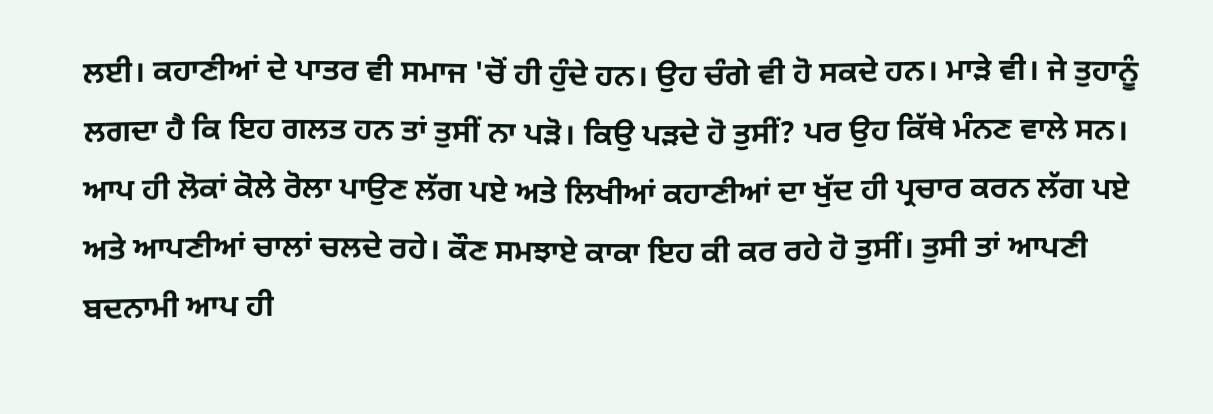ਲਈ। ਕਹਾਣੀਆਂ ਦੇ ਪਾਤਰ ਵੀ ਸਮਾਜ 'ਚੋਂ ਹੀ ਹੁੰਦੇ ਹਨ। ਉਹ ਚੰਗੇ ਵੀ ਹੋ ਸਕਦੇ ਹਨ। ਮਾੜੇ ਵੀ। ਜੇ ਤੁਹਾਨੂੰ ਲਗਦਾ ਹੈ ਕਿ ਇਹ ਗਲਤ ਹਨ ਤਾਂ ਤੁਸੀਂ ਨਾ ਪੜੋ। ਕਿਉ ਪੜਦੇ ਹੋ ਤੁਸੀਂ? ਪਰ ਉਹ ਕਿੱਥੇ ਮੰਨਣ ਵਾਲੇ ਸਨ। ਆਪ ਹੀ ਲੋਕਾਂ ਕੋਲੇ ਰੋਲਾ ਪਾਉਣ ਲੱਗ ਪਏ ਅਤੇ ਲਿਖੀਆਂ ਕਹਾਣੀਆਂ ਦਾ ਖੁੱਦ ਹੀ ਪ੍ਰਚਾਰ ਕਰਨ ਲੱਗ ਪਏ ਅਤੇ ਆਪਣੀਆਂ ਚਾਲਾਂ ਚਲਦੇ ਰਹੇ। ਕੌਣ ਸਮਝਾਏ ਕਾਕਾ ਇਹ ਕੀ ਕਰ ਰਹੇ ਹੋ ਤੁਸੀਂ। ਤੁਸੀ ਤਾਂ ਆਪਣੀ ਬਦਨਾਮੀ ਆਪ ਹੀ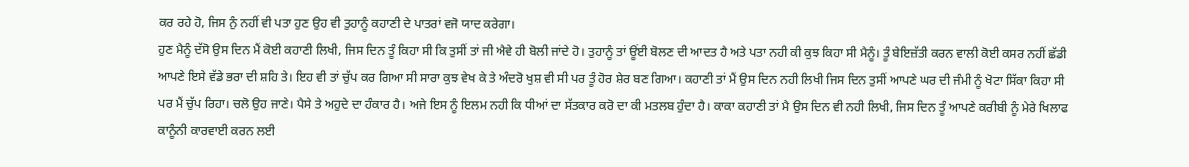ਕਰ ਰਹੇ ਹੋ, ਜਿਸ ਨੁੰ ਨਹੀਂ ਵੀ ਪਤਾ ਹੁਣ ਉਹ ਵੀ ਤੁਹਾਨੂੰ ਕਹਾਣੀ ਦੇ ਪਾਤਰਾਂ ਵਜੋ ਯਾਦ ਕਰੇਗਾ।
ਹੁਣ ਮੈਨੂੰ ਦੱਸੋ ਉਸ ਦਿਨ ਮੈਂ ਕੋਈ ਕਹਾਣੀ ਲਿਖੀ, ਜਿਸ ਦਿਨ ਤੂੰ ਕਿਹਾ ਸੀ ਕਿ ਤੁਸੀਂ ਤਾਂ ਜੀ ਐਵੇ ਹੀ ਬੋਲੀ ਜਾਂਦੇ ਹੋ। ਤੁਹਾਨੂੰ ਤਾਂ ਊਂਈ ਬੋਲਣ ਦੀ ਆਦਤ ਹੈ ਅਤੇ ਪਤਾ ਨਹੀ ਕੀ ਕੁਝ ਕਿਹਾ ਸੀ ਮੈਨੂੰ। ਤੂੰ ਬੇਇਜ਼ੱਤੀ ਕਰਨ ਵਾਲੀ ਕੋਈ ਕਸਰ ਨਹੀਂ ਛੱਡੀ ਆਪਣੇ ਇਸੇ ਵੱਡੇ ਭਰਾ ਦੀ ਸ਼ਹਿ ਤੇ। ਇਹ ਵੀ ਤਾਂ ਚੁੱਪ ਕਰ ਗਿਆ ਸੀ ਸਾਰਾ ਕੁਝ ਵੇਖ ਕੇ ਤੇ ਅੰਦਰੋ ਖੁਸ਼ ਵੀ ਸੀ ਪਰ ਤੂੰ ਹੋਰ ਸ਼ੇਰ ਬਣ ਗਿਆ। ਕਹਾਣੀ ਤਾਂ ਮੈਂ ਉਸ ਦਿਨ ਨਹੀ ਲਿਖੀ ਜਿਸ ਦਿਨ ਤੁਸੀਂ ਆਪਣੇ ਘਰ ਦੀ ਜੰਮੀ ਨੂੰ ਖੋਟਾ ਸਿੱਕਾ ਕਿਹਾ ਸੀ ਪਰ ਮੈਂ ਚੁੱਪ ਰਿਹਾ। ਚਲੋ ਉਹ ਜਾਣੇ। ਪੈਸੇ ਤੇ ਅਹੁਦੇ ਦਾ ਹੰਕਾਰ ਹੈ। ਅਜੇ ਇਸ ਨੂੰ ਇਲਮ ਨਹੀ ਕਿ ਧੀਆਂ ਦਾ ਸੱਤਕਾਰ ਕਰੋ ਦਾ ਕੀ ਮਤਲਬ ਹੁੰਦਾ ਹੈ। ਕਾਕਾ ਕਹਾਣੀ ਤਾਂ ਮੈ ਉਸ ਦਿਨ ਵੀ ਨਹੀ ਲਿਖੀ, ਜਿਸ ਦਿਨ ਤੂੰ ਆਪਣੇ ਕਰੀਬੀ ਨੂੰ ਮੇਰੇ ਖਿਲਾਫ ਕਾਨੂੰਨੀ ਕਾਰਵਾਈ ਕਰਨ ਲਈ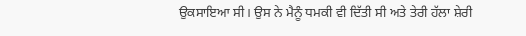ਉਕਸਾਇਆ ਸੀ। ਉਸ ਨੇ ਮੈਨੂੰ ਧਮਕੀ ਵੀ ਦਿੱਤੀ ਸੀ ਅਤੇ ਤੇਰੀ ਹੱਲਾ ਸ਼ੇਰੀ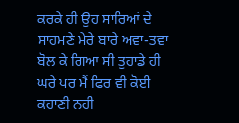ਕਰਕੇ ਹੀ ਉਹ ਸਾਰਿਆਂ ਦੇ ਸਾਹਮਣੇ ਮੇਰੇ ਬਾਰੇ ਅਵਾ-ਤਵਾ ਬੋਲ ਕੇ ਗਿਆ ਸੀ ਤੁਹਾਡੇ ਹੀ ਘਰੇ ਪਰ ਮੈਂ ਫਿਰ ਵੀ ਕੋਈ ਕਹਾਣੀ ਨਹੀ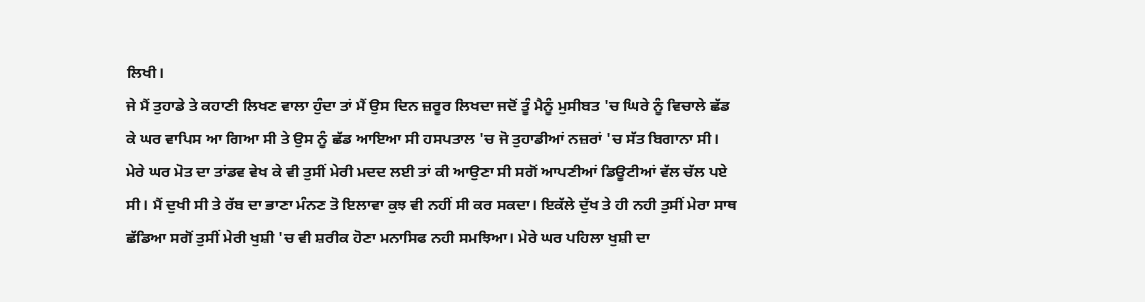ਲਿਖੀ।
ਜੇ ਮੈਂ ਤੁਹਾਡੇ ਤੇ ਕਹਾਣੀ ਲਿਖਣ ਵਾਲਾ ਹੁੰਦਾ ਤਾਂ ਮੈਂ ਉਸ ਦਿਨ ਜ਼ਰੂਰ ਲਿਖਦਾ ਜਦੋਂ ਤੂੰ ਮੈਨੂੰ ਮੁਸੀਬਤ 'ਚ ਘਿਰੇ ਨੂੰ ਵਿਚਾਲੇ ਛੱਡ ਕੇ ਘਰ ਵਾਪਿਸ ਆ ਗਿਆ ਸੀ ਤੇ ਉਸ ਨੂੰ ਛੱਡ ਆਇਆ ਸੀ ਹਸਪਤਾਲ 'ਚ ਜੋ ਤੁਹਾਡੀਆਂ ਨਜ਼ਰਾਂ 'ਚ ਸੱਤ ਬਿਗਾਨਾ ਸੀ। ਮੇਰੇ ਘਰ ਮੋਤ ਦਾ ਤਾਂਡਵ ਵੇਖ ਕੇ ਵੀ ਤੁਸੀਂ ਮੇਰੀ ਮਦਦ ਲਈ ਤਾਂ ਕੀ ਆਉਣਾ ਸੀ ਸਗੋਂ ਆਪਣੀਆਂ ਡਿਊਟੀਆਂ ਵੱਲ ਚੱਲ ਪਏ ਸੀ। ਮੈਂ ਦੁਖੀ ਸੀ ਤੇ ਰੱਬ ਦਾ ਭਾਣਾ ਮੰਨਣ ਤੋ ਇਲਾਵਾ ਕੁਝ ਵੀ ਨਹੀਂ ਸੀ ਕਰ ਸਕਦਾ। ਇਕੱਲੇ ਦੁੱਖ ਤੇ ਹੀ ਨਹੀ ਤੁਸੀਂ ਮੇਰਾ ਸਾਥ ਛੱਡਿਆ ਸਗੋਂ ਤੁਸੀਂ ਮੇਰੀ ਖੁਸ਼ੀ 'ਚ ਵੀ ਸ਼ਰੀਕ ਹੋਣਾ ਮਨਾਸਿਫ ਨਹੀ ਸਮਝਿਆ। ਮੇਰੇ ਘਰ ਪਹਿਲਾ ਖੁਸ਼ੀ ਦਾ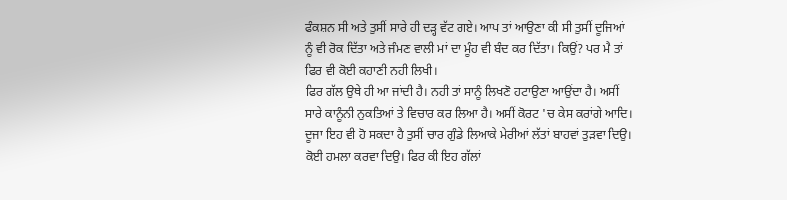ਫੰਕਸ਼ਨ ਸੀ ਅਤੇ ਤੁਸੀਂ ਸਾਰੇ ਹੀ ਦੜ੍ਹ ਵੱਟ ਗਏ। ਆਪ ਤਾਂ ਆਉਣਾ ਕੀ ਸੀ ਤੁਸੀਂ ਦੂਜਿਆਂ ਨੂੰ ਵੀ ਰੋਕ ਦਿੱਤਾ ਅਤੇ ਜੰਮਣ ਵਾਲੀ ਮਾਂ ਦਾ ਮੂੰਹ ਵੀ ਬੰਦ ਕਰ ਦਿੱਤਾ। ਕਿਉਂ? ਪਰ ਮੈ ਤਾਂ ਫਿਰ ਵੀ ਕੋਈ ਕਹਾਣੀ ਨਹੀ ਲਿਖੀ।
ਫਿਰ ਗੱਲ ਉਥੇ ਹੀ ਆ ਜਾਂਦੀ ਹੈ। ਨਹੀ ਤਾਂ ਸਾਨੂੰ ਲਿਖਣੋ ਹਟਾਉਣਾ ਆਉਂਦਾ ਹੈ। ਅਸੀਂ ਸਾਰੇ ਕਾਨੂੰਨੀ ਨੁਕਤਿਆਂ ਤੇ ਵਿਚਾਰ ਕਰ ਲਿਆ ਹੈ। ਅਸੀਂ ਕੋਰਟ 'ਚ ਕੇਸ ਕਰਾਂਗੇ ਆਦਿ। ਦੂਜਾ ਇਹ ਵੀ ਹੋ ਸਕਦਾ ਹੈ ਤੁਸੀਂ ਚਾਰ ਗੁੰਡੇ ਲਿਆਕੇ ਮੇਰੀਆਂ ਲੱਤਾਂ ਬਾਹਵਾਂ ਤੁੜਵਾ ਦਿਉ। ਕੋਈ ਹਮਲਾ ਕਰਵਾ ਦਿਉ। ਫਿਰ ਕੀ ਇਹ ਗੱਲਾਂ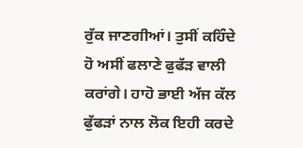ਰੁੱਕ ਜਾਣਗੀਆਂ। ਤੁਸੀਂ ਕਹਿੰਦੇ ਹੋ ਅਸੀਂ ਫਲਾਣੇ ਫੁਫੱੜ ਵਾਲੀ ਕਰਾਂਗੇ। ਹਾਹੋ ਭਾਈ ਅੱਜ ਕੱਲ ਫੁੱਫੜਾਂ ਨਾਲ ਲੋਕ ਇਹੀ ਕਰਦੇ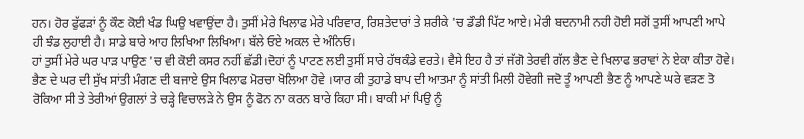ਹਨ। ਹੋਰ ਫੁੱਫੜਾਂ ਨੂੰ ਕੌਣ ਕੋਈ ਖੰਡ ਘਿਉ ਖਵਾਉਂਦਾ ਹੈ। ਤੁਸੀਂ ਮੇਰੇ ਖਿਲਾਫ ਮੇਰੇ ਪਰਿਵਾਰ, ਰਿਸ਼ਤੇਦਾਰਾਂ ਤੇ ਸ਼ਰੀਕੇ 'ਚ ਡੌਡੀ ਪਿੱਟ ਆਏ। ਮੇਰੀ ਬਦਨਾਮੀ ਨਹੀ ਹੋਈ ਸਗੋਂ ਤੁਸੀਂ ਆਪਣੀ ਆਪੇ ਹੀ ਝੰਡ ਲੁਹਾਈ ਹੈ। ਸਾਡੇ ਬਾਰੇ ਆਹ ਲਿਖਿਆ ਲਿਖਿਆ। ਬੱਲੇ ਓਏ ਅਕਲ ਦੇ ਅੰਨਿਓ।
ਹਾਂ ਤੁਸੀਂ ਮੇਰੇ ਘਰ ਪਾੜ ਪਾਉਣ 'ਚ ਵੀ ਕੋਈ ਕਸਰ ਨਹੀਂ ਛੱਡੀ।ਦੋਹਾਂ ਨੂੰ ਪਾਟਣ ਲਈ ਤੁਸੀਂ ਸਾਰੇ ਹੱਥਕੰਡੇ ਵਰਤੇ। ਵੈਸੇ ਇਹ ਹੈ ਤਾਂ ਜੱਗੋ ਤੇਰਵੀ ਗੱਲ ਭੈਣ ਦੇ ਖਿਲਾਫ ਭਰਾਵਾਂ ਨੇ ਏਕਾ ਕੀਤਾ ਹੋਵੇ। ਭੈਣ ਦੇ ਘਰ ਦੀ ਸੁੱਖ ਸਾਂਤੀ ਮੰਗਣ ਦੀ ਬਜਾਏ ਉਸ ਖਿਲਾਫ ਮੋਰਚਾ ਖੋਲਿਆ ਹੋਵੇ ।ਯਾਰ ਕੀ ਤੁਹਾਡੇ ਬਾਪ ਦੀ ਆਤਮਾ ਨੂੰ ਸਾਂਤੀ ਮਿਲੀ ਹੋਵੇਗੀ ਜਦੋ ਤੂੰ ਆਪਣੀ ਭੈਣ ਨੂੰ ਆਪਣੇ ਘਰੇ ਵੜਣ ਤੋ ਰੋਕਿਆ ਸੀ ਤੇ ਤੇਰੀਆਂ ਉਗਲਾਂ ਤੇ ਚੜ੍ਹੇ ਵਿਚਾਲੜੇ ਨੇ ਉਸ ਨੂੰ ਫੋਨ ਨਾ ਕਰਨ ਬਾਰੇ ਕਿਹਾ ਸੀ। ਬਾਕੀ ਮਾਂ ਪਿਉ ਨੂੰ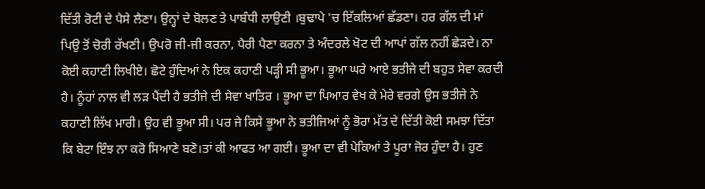ਦਿੱਤੀ ਰੋਟੀ ਦੇ ਪੈਸੇ ਲੈਣਾ। ਉਨ੍ਹਾਂ ਦੇ ਬੋਲਣ ਤੇ ਪਾਬੰਧੀ ਲਾਉਣੀ ।ਬੁਢਾਪੇ 'ਚ ਇੱਕਲਿਆਂ ਛੱਡਣਾ। ਹਰ ਗੱਲ ਦੀ ਮਾਂ ਪਿਉ ਤੋਂ ਚੋਰੀ ਰੱਖਣੀ। ਉਪਰੋ ਜੀ-ਜੀ ਕਰਨਾ, ਪੈਰੀ ਪੈਣਾ ਕਰਨਾ ਤੇ ਅੰਦਰਲੇ ਖੋਟ ਦੀ ਆਪਾਂ ਗੱਲ ਨਹੀਂ ਛੇੜਦੇ। ਨਾ ਕੋਈ ਕਹਾਣੀ ਲਿਖੀਏ। ਛੋਟੇ ਹੁੰਦਿਆਂ ਨੇ ਇਕ ਕਹਾਣੀ ਪੜ੍ਹੀ ਸੀ ਭੂਆ। ਭੂਆ ਘਰੇ ਆਏ ਭਤੀਜੇ ਦੀ ਬਹੁਤ ਸੇਵਾ ਕਰਦੀ ਹੈ। ਨੂੰਹਾਂ ਨਾਲ ਵੀ ਲੜ ਪੈਂਦੀ ਹੈ ਭਤੀਜੇ ਦੀ ਸੇਵਾ ਖਾਤਿਰ । ਭੂਆ ਦਾ ਪਿਆਰ ਵੇਖ ਕੇ ਮੇਰੇ ਵਰਗੇ ਉਸ ਭਤੀਜੇ ਨੇ ਕਹਾਣੀ ਲਿੱਖ ਮਾਰੀ। ਉਹ ਵੀ ਭੂਆ ਸੀ। ਪਰ ਜੇ ਕਿਸੇ ਭੂਆ ਨੇ ਭਤੀਜਿਆਂ ਨੂੰ ਭੋਰਾ ਮੱਤ ਦੇ ਦਿੱਤੀ ਕੋਈ ਸਮਝਾ ਦਿੱਤਾ ਕਿ ਬੇਟਾ ਇੰਝ ਨਾ ਕਰੋ ਸਿਆਣੇ ਬਣੋ।ਤਾਂ ਕੀ ਆਫਤ ਆ ਗਈ। ਭੂਆ ਦਾ ਵੀ ਪੇਕਿਆਂ ਤੇ ਪੂਰਾ ਜੋਰ ਹੁੰਦਾ ਹੈ। ਹੁਣ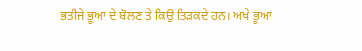ਭਤੀਜੇ ਭੂਆ ਦੇ ਬੋਲਣ ਤੇ ਕਿਉ ਤਿੜਕਦੇ ਹਨ। ਅਖੇ ਭੂਆ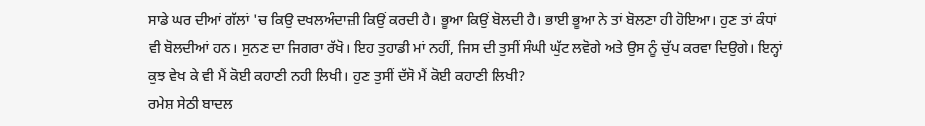ਸਾਡੇ ਘਰ ਦੀਆਂ ਗੱਲਾਂ 'ਚ ਕਿਉ ਦਖਲਅੰਦਾਜ਼ੀ ਕਿਉਂ ਕਰਦੀ ਹੈ। ਭੂਆ ਕਿਉਂ ਬੋਲਦੀ ਹੈ। ਭਾਈ ਭੂਆ ਨੇ ਤਾਂ ਬੋਲਣਾ ਹੀ ਹੋਇਆ। ਹੁਣ ਤਾਂ ਕੰਧਾਂ ਵੀ ਬੋਲਦੀਆਂ ਹਨ। ਸੁਨਣ ਦਾ ਜਿਗਰਾ ਰੱਖੋ। ਇਹ ਤੁਹਾਡੀ ਮਾਂ ਨਹੀਂ, ਜਿਸ ਦੀ ਤੁਸੀਂ ਸੰਘੀ ਘੁੱਟ ਲਵੋਗੇ ਅਤੇ ਉਸ ਨੂੰ ਚੁੱਪ ਕਰਵਾ ਦਿਉਗੇ। ਇਨ੍ਹਾਂ ਕੁਝ ਵੇਖ ਕੇ ਵੀ ਮੈਂ ਕੋਈ ਕਹਾਣੀ ਨਹੀ ਲਿਖੀ। ਹੁਣ ਤੁਸੀਂ ਦੱਸੋ ਮੈਂ ਕੋਈ ਕਹਾਣੀ ਲਿਖੀ?
ਰਮੇਸ਼ ਸੇਠੀ ਬਾਦਲ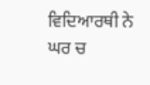ਵਿਦਿਆਰਥੀ ਨੇ ਘਰ ਚ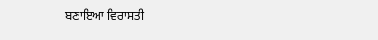ਬਣਾਇਆ ਵਿਰਾਸਤੀ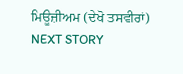ਮਿਊਜ਼ੀਅਮ (ਦੇਖੋ ਤਸਵੀਰਾਂ)
NEXT STORY